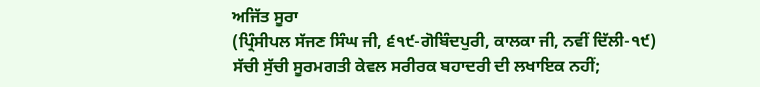ਅਜਿੱਤ ਸੂਰਾ
(ਪ੍ਰਿੰਸੀਪਲ ਸੱਜਣ ਸਿੰਘ ਜੀ, ੬੧੯-ਗੋਬਿੰਦਪੁਰੀ, ਕਾਲਕਾ ਜੀ, ਨਵੀਂ ਦਿੱਲੀ-੧੯)
ਸੱਚੀ ਸੁੱਚੀ ਸੂਰਮਗਤੀ ਕੇਵਲ ਸਰੀਰਕ ਬਹਾਦਰੀ ਦੀ ਲਖਾਇਕ ਨਹੀਂ;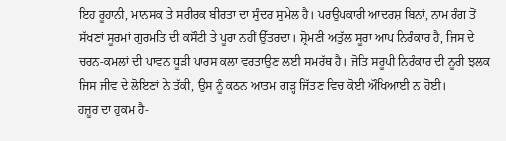ਇਹ ਰੂਹਾਨੀ, ਮਾਨਸਕ ਤੇ ਸਰੀਰਕ ਬੀਰਤਾ ਦਾ ਸੁੰਦਰ ਸੁਮੇਲ ਹੈ। ਪਰਉਪਕਾਰੀ ਆਦਰਸ਼ ਬਿਨਾਂ, ਨਾਮ ਰੰਗ ਤੋਂ ਸੱਖਣਾਂ ਸੂਰਮਾਂ ਗੁਰਮਤਿ ਦੀ ਕਸੌਟੀ ਤੇ ਪੂਰਾ ਨਹੀਂ ਉੱਤਰਦਾ। ਸ਼੍ਰੋਮਣੀ ਅਤੁੱਲ ਸੂਰਾ ਆਪ ਨਿਰੰਕਾਰ ਹੈ, ਜਿਸ ਦੇ ਚਰਨ-ਕਮਲਾਂ ਦੀ ਪਾਵਨ ਧੂੜੀ ਪਾਰਸ ਕਲਾ ਵਰਤਾਉਣ ਲਈ ਸਮਰੱਥ ਹੈ। ਜੋਤਿ ਸਰੂਪੀ ਨਿਰੰਕਾਰ ਦੀ ਨੂਰੀ ਝਲਕ ਜਿਸ ਜੀਵ ਦੇ ਲੋਇਣਾਂ ਨੇ ਤੱਕੀ, ਉਸ ਨੂੰ ਕਠਨ ਆਤਮ ਗੜ੍ਹ ਜਿੱਤਣ ਵਿਚ ਕੋਈ ਔਖਿਆਈ ਨ ਹੋਈ।
ਹਜ਼ੂਰ ਦਾ ਹੁਕਮ ਹੈ-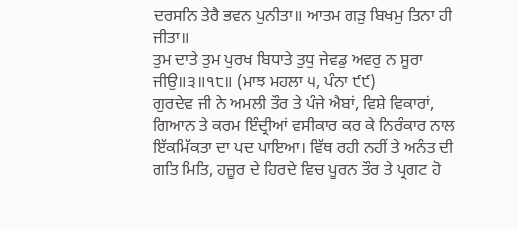ਦਰਸਨਿ ਤੇਰੈ ਭਵਨ ਪੁਨੀਤਾ॥ ਆਤਮ ਗੜੁ ਬਿਖਮੁ ਤਿਨਾ ਹੀ ਜੀਤਾ॥
ਤੁਮ ਦਾਤੇ ਤੁਮ ਪੁਰਖ ਬਿਧਾਤੇ ਤੁਧੁ ਜੇਵਡੁ ਅਵਰੁ ਨ ਸੂਰਾ ਜੀਉ॥੩॥੧੮॥ (ਮਾਝ ਮਹਲਾ ੫, ਪੰਨਾ ੯੯)
ਗੁਰਦੇਵ ਜੀ ਨੇ ਅਮਲੀ ਤੌਰ ਤੇ ਪੰਜੇ ਐਬਾਂ, ਵਿਸ਼ੇ ਵਿਕਾਰਾਂ, ਗਿਆਨ ਤੇ ਕਰਮ ਇੰਦ੍ਰੀਆਂ ਵਸੀਕਾਰ ਕਰ ਕੇ ਨਿਰੰਕਾਰ ਨਾਲ ਇੱਕਮਿੱਕਤਾ ਦਾ ਪਦ ਪਾਇਆ। ਵਿੱਥ ਰਹੀ ਨਹੀਂ ਤੇ ਅਨੰਤ ਦੀ ਗਤਿ ਮਿਤਿ, ਹਜ਼ੂਰ ਦੇ ਹਿਰਦੇ ਵਿਚ ਪੂਰਨ ਤੌਰ ਤੇ ਪ੍ਰਗਟ ਹੋ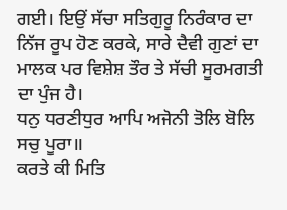ਗਈ। ਇਉਂ ਸੱਚਾ ਸਤਿਗੁਰੂ ਨਿਰੰਕਾਰ ਦਾ ਨਿੱਜ ਰੂਪ ਹੋਣ ਕਰਕੇ, ਸਾਰੇ ਦੈਵੀ ਗੁਣਾਂ ਦਾ ਮਾਲਕ ਪਰ ਵਿਸ਼ੇਸ਼ ਤੌਰ ਤੇ ਸੱਚੀ ਸੂਰਮਗਤੀ ਦਾ ਪੁੰਜ ਹੈ।
ਧਨੁ ਧਰਣੀਧੁਰ ਆਪਿ ਅਜੋਨੀ ਤੋਲਿ ਬੋਲਿ ਸਚੁ ਪੂਰਾ॥
ਕਰਤੇ ਕੀ ਮਿਤਿ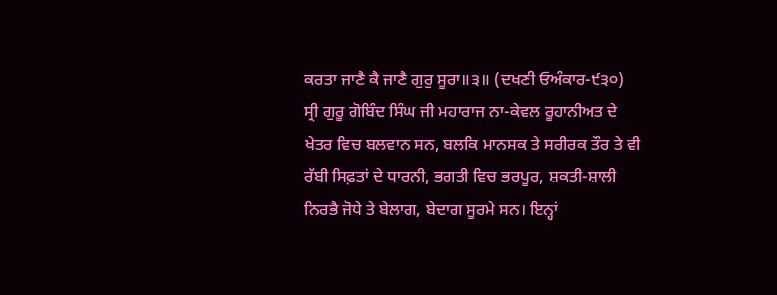ਕਰਤਾ ਜਾਣੈ ਕੈ ਜਾਣੈ ਗੁਰੁ ਸੂਰਾ॥੩॥ (ਦਖਣੀ ਓਅੰਕਾਰ-੯੩੦)
ਸ੍ਰੀ ਗੁਰੂ ਗੋਬਿੰਦ ਸਿੰਘ ਜੀ ਮਹਾਰਾਜ ਨਾ-ਕੇਵਲ ਰੂਹਾਨੀਅਤ ਦੇ ਖੇਤਰ ਵਿਚ ਬਲਵਾਨ ਸਨ, ਬਲਕਿ ਮਾਨਸਕ ਤੇ ਸਰੀਰਕ ਤੌਰ ਤੇ ਵੀ ਰੱਬੀ ਸਿਫ਼ਤਾਂ ਦੇ ਧਾਰਨੀ, ਭਗਤੀ ਵਿਚ ਭਰਪੂਰ, ਸ਼ਕਤੀ-ਸ਼ਾਲੀ ਨਿਰਭੈ ਜੋਧੇ ਤੇ ਬੇਲਾਗ, ਬੇਦਾਗ ਸੂਰਮੇ ਸਨ। ਇਨ੍ਹਾਂ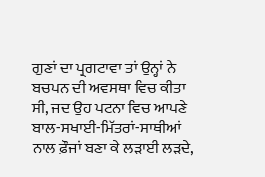ਗੁਣਾਂ ਦਾ ਪ੍ਰਗਟਾਵਾ ਤਾਂ ਉਨ੍ਹਾਂ ਨੇ ਬਚਪਨ ਦੀ ਅਵਸਥਾ ਵਿਚ ਕੀਤਾ ਸੀ, ਜਦ ਉਹ ਪਟਨਾ ਵਿਚ ਆਪਣੇ ਬਾਲ-ਸਖਾਈ-ਮਿੱਤਰਾਂ-ਸਾਥੀਆਂ ਨਾਲ ਫ਼ੌਜਾਂ ਬਣਾ ਕੇ ਲੜਾਈ ਲੜਦੇ,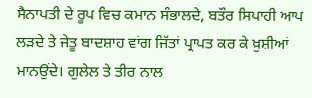ਸੈਨਾਪਤੀ ਦੇ ਰੂਪ ਵਿਚ ਕਮਾਨ ਸੰਭਾਲਦੇ, ਬਤੌਰ ਸਿਪਾਹੀ ਆਪ ਲੜਦੇ ਤੇ ਜੇਤੂ ਬਾਦਸ਼ਾਹ ਵਾਂਗ ਜਿੱਤਾਂ ਪ੍ਰਾਪਤ ਕਰ ਕੇ ਖ਼ੁਸ਼ੀਆਂ ਮਾਨਉਂਦੇ। ਗੁਲੇਲ ਤੇ ਤੀਰ ਨਾਲ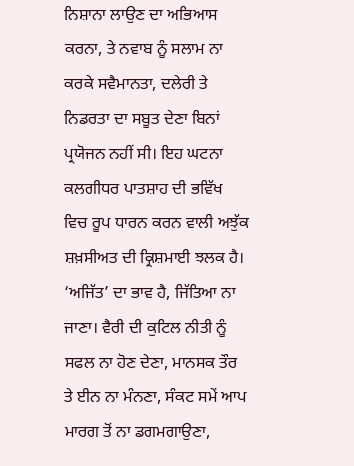ਨਿਸ਼ਾਨਾ ਲਾਉਣ ਦਾ ਅਭਿਆਸ ਕਰਨਾ, ਤੇ ਨਵਾਬ ਨੂੰ ਸਲਾਮ ਨਾ ਕਰਕੇ ਸਵੈਮਾਨਤਾ, ਦਲੇਰੀ ਤੇ ਨਿਡਰਤਾ ਦਾ ਸਬੂਤ ਦੇਣਾ ਬਿਨਾਂ ਪ੍ਰਯੋਜਨ ਨਹੀਂ ਸੀ। ਇਹ ਘਟਨਾ ਕਲਗੀਧਰ ਪਾਤਸ਼ਾਹ ਦੀ ਭਵਿੱਖ ਵਿਚ ਰੂਪ ਧਾਰਨ ਕਰਨ ਵਾਲੀ ਅਝੁੱਕ ਸ਼ਖ਼ਸੀਅਤ ਦੀ ਕ੍ਰਿਸ਼ਮਾਈ ਝਲਕ ਹੈ।
‘ਅਜਿੱਤ’ ਦਾ ਭਾਵ ਹੈ, ਜਿੱਤਿਆ ਨਾ ਜਾਣਾ। ਵੈਰੀ ਦੀ ਕੁਟਿਲ ਨੀਤੀ ਨੂੰ ਸਫਲ ਨਾ ਹੋਣ ਦੇਣਾ, ਮਾਨਸਕ ਤੌਰ ਤੇ ਈਨ ਨਾ ਮੰਨਣਾ, ਸੰਕਟ ਸਮੇਂ ਆਪ ਮਾਰਗ ਤੋਂ ਨਾ ਡਗਮਗਾਉਣਾ,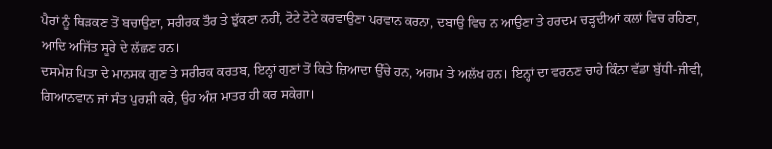ਪੈਰਾਂ ਨੂੰ ਥਿੜਕਣ ਤੋਂ ਬਚਾਉਣਾ, ਸਰੀਰਕ ਤੌਰ ਤੇ ਝੁੱਕਣਾ ਨਹੀਂ, ਟੋਟੇ ਟੋਟੇ ਕਰਵਾਉਣਾ ਪਰਵਾਨ ਕਰਨਾ, ਦਬਾਉ ਵਿਚ ਨ ਆਉਣਾ ਤੇ ਹਰਦਮ ਚੜ੍ਹਦੀਆਂ ਕਲਾਂ ਵਿਚ ਰਹਿਣਾ, ਆਦਿ ਅਜਿੱਤ ਸੂਰੇ ਦੇ ਲੱਛਣ ਹਨ।
ਦਸਮੇਸ਼ ਪਿਤਾ ਦੇ ਮਾਨਸਕ ਗੁਣ ਤੇ ਸਰੀਰਕ ਕਰਤਬ, ਇਨ੍ਹਾਂ ਗੁਣਾਂ ਤੋਂ ਕਿਤੇ ਜ਼ਿਆਦਾ ਉੱਚੇ ਹਨ, ਅਗਮ ਤੇ ਅਲੱਖ ਹਨ। ਇਨ੍ਹਾਂ ਦਾ ਵਰਨਣ ਚਾਹੇ ਕਿੰਨਾ ਵੱਡਾ ਬੁੱਧੀ-ਜੀਵੀ, ਗਿਆਨਵਾਨ ਜਾਂ ਸੰਤ ਪੁਰਸ਼ੀ ਕਰੇ, ਉਹ ਅੰਸ਼ ਮਾਤਰ ਹੀ ਕਰ ਸਕੇਗਾ।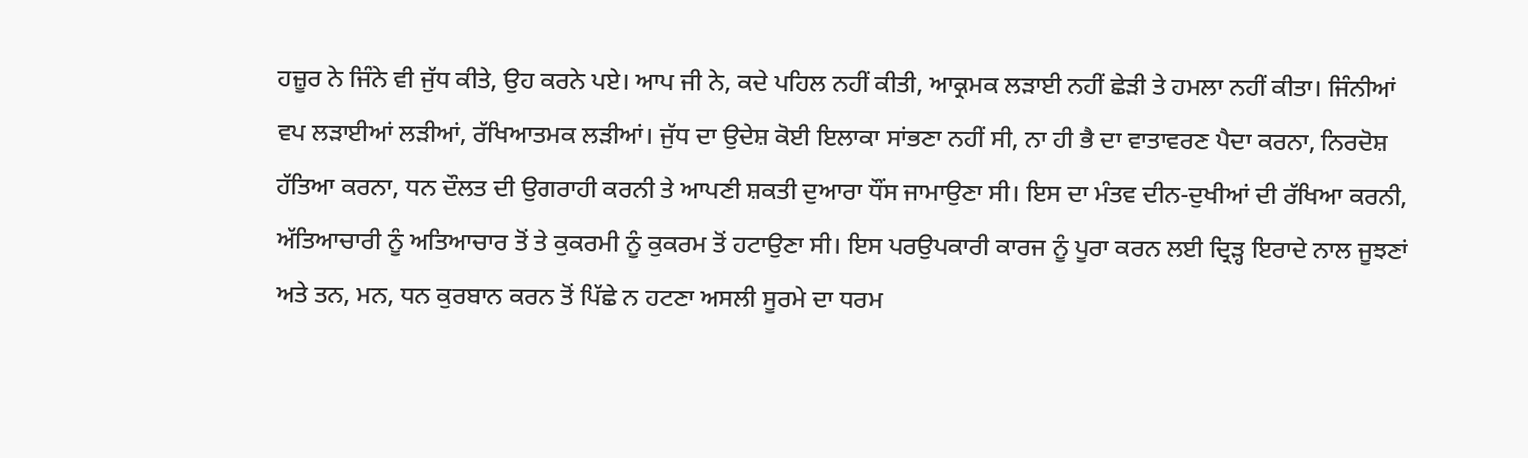ਹਜ਼ੂਰ ਨੇ ਜਿੰਨੇ ਵੀ ਜੁੱਧ ਕੀਤੇ, ਉਹ ਕਰਨੇ ਪਏ। ਆਪ ਜੀ ਨੇ, ਕਦੇ ਪਹਿਲ ਨਹੀਂ ਕੀਤੀ, ਆਕ੍ਰਮਕ ਲੜਾਈ ਨਹੀਂ ਛੇੜੀ ਤੇ ਹਮਲਾ ਨਹੀਂ ਕੀਤਾ। ਜਿੰਨੀਆਂ ਵਪ ਲੜਾਈਆਂ ਲੜੀਆਂ, ਰੱਖਿਆਤਮਕ ਲੜੀਆਂ। ਜੁੱਧ ਦਾ ਉਦੇਸ਼ ਕੋਈ ਇਲਾਕਾ ਸਾਂਭਣਾ ਨਹੀਂ ਸੀ, ਨਾ ਹੀ ਭੈ ਦਾ ਵਾਤਾਵਰਣ ਪੈਦਾ ਕਰਨਾ, ਨਿਰਦੋਸ਼ ਹੱਤਿਆ ਕਰਨਾ, ਧਨ ਦੌਲਤ ਦੀ ਉਗਰਾਹੀ ਕਰਨੀ ਤੇ ਆਪਣੀ ਸ਼ਕਤੀ ਦੁਆਰਾ ਧੌਂਸ ਜਾਮਾਉਣਾ ਸੀ। ਇਸ ਦਾ ਮੰਤਵ ਦੀਨ-ਦੁਖੀਆਂ ਦੀ ਰੱਖਿਆ ਕਰਨੀ, ਅੱਤਿਆਚਾਰੀ ਨੂੰ ਅਤਿਆਚਾਰ ਤੋਂ ਤੇ ਕੁਕਰਮੀ ਨੂੰ ਕੁਕਰਮ ਤੋਂ ਹਟਾਉਣਾ ਸੀ। ਇਸ ਪਰਉਪਕਾਰੀ ਕਾਰਜ ਨੂੰ ਪੂਰਾ ਕਰਨ ਲਈ ਦ੍ਰਿੜ੍ਹ ਇਰਾਦੇ ਨਾਲ ਜੂਝਣਾਂ ਅਤੇ ਤਨ, ਮਨ, ਧਨ ਕੁਰਬਾਨ ਕਰਨ ਤੋਂ ਪਿੱਛੇ ਨ ਹਟਣਾ ਅਸਲੀ ਸੂਰਮੇ ਦਾ ਧਰਮ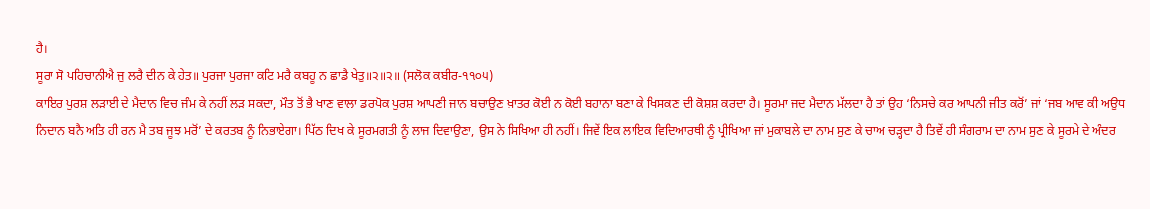ਹੈ।
ਸੂਰਾ ਸੋ ਪਹਿਚਾਨੀਐ ਜੁ ਲਰੈ ਦੀਨ ਕੇ ਹੇਤ॥ ਪੁਰਜਾ ਪੁਰਜਾ ਕਟਿ ਮਰੈ ਕਬਹੂ ਨ ਛਾਡੈ ਖੇਤੁ॥੨॥੨॥ (ਸਲੋਕ ਕਬੀਰ-੧੧੦੫)
ਕਾਇਰ ਪੁਰਸ਼ ਲੜਾਈ ਦੇ ਮੈਦਾਨ ਵਿਚ ਜੰਮ ਕੇ ਨਹੀਂ ਲੜ ਸਕਦਾ, ਮੌਤ ਤੋਂ ਭੈ ਖਾਣ ਵਾਲਾ ਡਰਪੋਕ ਪੁਰਸ਼ ਆਪਣੀ ਜਾਨ ਬਚਾਉਣ ਖ਼ਾਤਰ ਕੋਈ ਨ ਕੋਈ ਬਹਾਨਾ ਬਣਾ ਕੇ ਖਿਸਕਣ ਦੀ ਕੋਸ਼ਸ਼ ਕਰਦਾ ਹੈ। ਸੂਰਮਾ ਜਦ ਮੈਦਾਨ ਮੱਲਦਾ ਹੈ ਤਾਂ ਉਹ ‘ਨਿਸਚੇ ਕਰ ਆਪਨੀ ਜੀਤ ਕਰੋਂ’ ਜਾਂ ‘ਜਬ ਆਵ ਕੀ ਅਉਧ ਨਿਦਾਨ ਬਨੈ ਅਤਿ ਹੀ ਰਨ ਮੈ ਤਬ ਜੂਝ ਮਰੋਂ’ ਦੇ ਕਰਤਬ ਨੂੰ ਨਿਭਾਏਗਾ। ਪਿੱਠ ਦਿਖ ਕੇ ਸੂਰਮਗਤੀ ਨੂੰ ਲਾਜ ਦਿਵਾਉਣਾ, ਉਸ ਨੇ ਸਿਖਿਆ ਹੀ ਨਹੀਂ। ਜਿਵੇਂ ਇਕ ਲਾਇਕ ਵਿਦਿਆਰਥੀ ਨੂੰ ਪ੍ਰੀਖਿਆ ਜਾਂ ਮੁਕਾਬਲੇ ਦਾ ਨਾਮ ਸੁਣ ਕੇ ਚਾਅ ਚੜ੍ਹਦਾ ਹੈ ਤਿਵੇਂ ਹੀ ਸੰਗਰਾਮ ਦਾ ਨਾਮ ਸੁਣ ਕੇ ਸੂਰਮੇ ਦੇ ਅੰਦਰ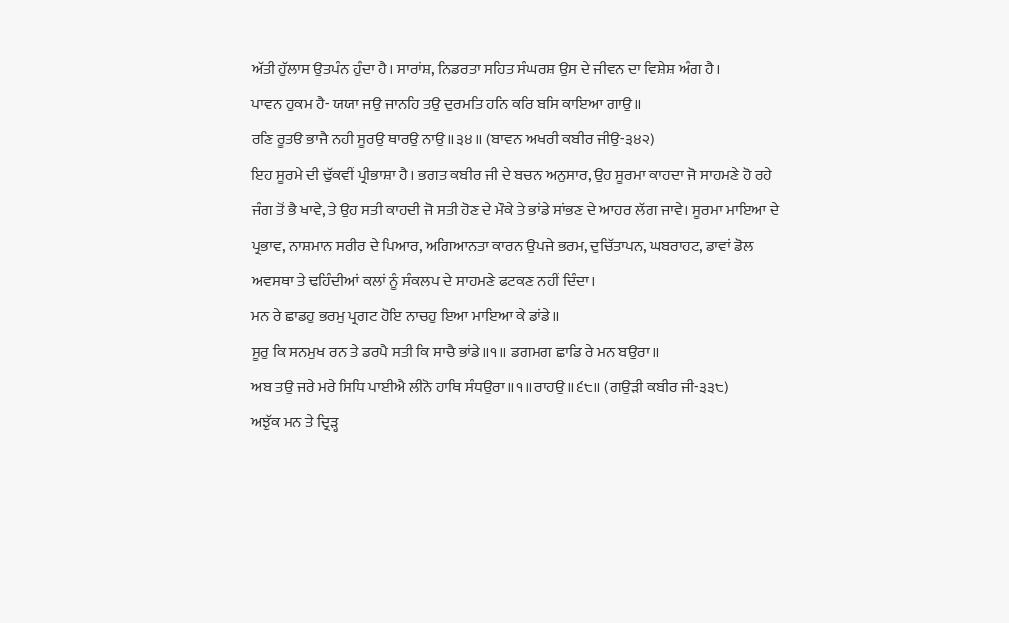ਅੱਤੀ ਹੁੱਲਾਸ ਉਤਪੰਨ ਹੁੰਦਾ ਹੈ। ਸਾਰਾਂਸ਼, ਨਿਡਰਤਾ ਸਹਿਤ ਸੰਘਰਸ਼ ਉਸ ਦੇ ਜੀਵਨ ਦਾ ਵਿਸ਼ੇਸ਼ ਅੰਗ ਹੈ।
ਪਾਵਨ ਹੁਕਮ ਹੈ- ਯਯਾ ਜਉ ਜਾਨਹਿ ਤਉ ਦੁਰਮਤਿ ਹਨਿ ਕਰਿ ਬਸਿ ਕਾਇਆ ਗਾਉ॥
ਰਣਿ ਰੂਤੳ ਭਾਜੈ ਨਹੀ ਸੂਰਉ ਥਾਰਉ ਨਾਉ॥੩੪॥ (ਬਾਵਨ ਅਖਰੀ ਕਬੀਰ ਜੀਉ-੩੪੨)
ਇਹ ਸੂਰਮੇ ਦੀ ਢੁੱਕਵੀਂ ਪ੍ਰੀਭਾਸ਼ਾ ਹੈ। ਭਗਤ ਕਬੀਰ ਜੀ ਦੇ ਬਚਨ ਅਨੁਸਾਰ, ਉਹ ਸੂਰਮਾ ਕਾਹਦਾ ਜੋ ਸਾਹਮਣੇ ਹੋ ਰਹੇ ਜੰਗ ਤੋਂ ਭੈ ਖਾਵੇ, ਤੇ ਉਹ ਸਤੀ ਕਾਹਦੀ ਜੋ ਸਤੀ ਹੋਣ ਦੇ ਮੌਕੇ ਤੇ ਭਾਂਡੇ ਸਾਂਭਣ ਦੇ ਆਹਰ ਲੱਗ ਜਾਵੇ। ਸੂਰਮਾ ਮਾਇਆ ਦੇ ਪ੍ਰਭਾਵ, ਨਾਸ਼ਮਾਨ ਸਰੀਰ ਦੇ ਪਿਆਰ, ਅਗਿਆਨਤਾ ਕਾਰਨ ਉਪਜੇ ਭਰਮ, ਦੁਚਿੱਤਾਪਨ, ਘਬਰਾਹਟ, ਡਾਵਾਂ ਡੋਲ ਅਵਸਥਾ ਤੇ ਢਹਿੰਦੀਆਂ ਕਲਾਂ ਨੂੰ ਸੰਕਲਪ ਦੇ ਸਾਹਮਣੇ ਫਟਕਣ ਨਹੀਂ ਦਿੰਦਾ।
ਮਨ ਰੇ ਛਾਡਹੁ ਭਰਮੁ ਪ੍ਰਗਟ ਹੋਇ ਨਾਚਹੁ ਇਆ ਮਾਇਆ ਕੇ ਡਾਂਡੇ॥
ਸੂਰੁ ਕਿ ਸਨਮੁਖ ਰਨ ਤੇ ਡਰਪੈ ਸਤੀ ਕਿ ਸਾਚੈ ਭਾਂਡੇ॥੧॥ ਡਗਮਗ ਛਾਡਿ ਰੇ ਮਨ ਬਉਰਾ॥
ਅਬ ਤਉ ਜਰੇ ਮਰੇ ਸਿਧਿ ਪਾਈਐ ਲੀਨੋ ਹਾਥਿ ਸੰਧਉਰਾ॥੧॥ਰਾਹਉ॥੬੮॥ (ਗਉੜੀ ਕਬੀਰ ਜੀ-੩੩੮)
ਅਝੁੱਕ ਮਨ ਤੇ ਦ੍ਰਿੜ੍ਹ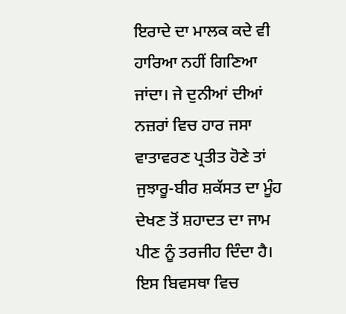ਇਰਾਦੇ ਦਾ ਮਾਲਕ ਕਦੇ ਵੀ ਹਾਰਿਆ ਨਹੀਂ ਗਿਣਿਆ ਜਾਂਦਾ। ਜੇ ਦੁਨੀਆਂ ਦੀਆਂ ਨਜ਼ਰਾਂ ਵਿਚ ਹਾਰ ਜਸਾ ਵਾਤਾਵਰਣ ਪ੍ਰਤੀਤ ਹੋਣੇ ਤਾਂ ਜੁਝਾਰੂ-ਬੀਰ ਸ਼ਕੱਸਤ ਦਾ ਮੂੰਹ ਦੇਖਣ ਤੋਂ ਸ਼ਹਾਦਤ ਦਾ ਜਾਮ ਪੀਣ ਨੂੰ ਤਰਜੀਹ ਦਿੰਦਾ ਹੈ। ਇਸ ਬਿਵਸਥਾ ਵਿਚ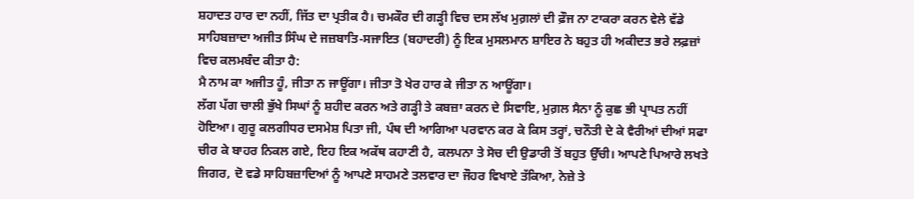ਸ਼ਹਾਦਤ ਹਾਰ ਦਾ ਨਹੀਂ, ਜਿੱਤ ਦਾ ਪ੍ਰਤੀਕ ਹੈ। ਚਮਕੌਰ ਦੀ ਗੜ੍ਹੀ ਵਿਚ ਦਸ ਲੱਖ ਮੁਗ਼ਲਾਂ ਦੀ ਫ਼ੌਜ ਨਾ ਟਾਕਰਾ ਕਰਨ ਵੇਲੇ ਵੱਡੇ ਸਾਹਿਬਜ਼ਾਦਾ ਅਜੀਤ ਸਿੰਘ ਦੇ ਜਜ਼ਬਾਤਿ-ਸਜਾਇਤ (ਬਹਾਦਰੀ) ਨੂੰ ਇਕ ਮੁਸਲਮਾਨ ਸ਼ਾਇਰ ਨੇ ਬਹੁਤ ਹੀ ਅਕੀਦਤ ਭਰੇ ਲਫ਼ਜ਼ਾਂ ਵਿਚ ਕਲਮਬੰਦ ਕੀਤਾ ਹੈ:
ਮੈ ਨਾਮ ਕਾ ਅਜੀਤ ਹੂੰ, ਜੀਤਾ ਨ ਜਾਊਂਗਾ। ਜੀਤਾ ਤੋ ਖੇਰ ਹਾਰ ਕੇ ਜੀਤਾ ਨ ਆਊਂਗਾ।
ਲੱਗ ਪੱਗ ਚਾਲੀ ਭੁੱਖੇ ਸਿਘਾਂ ਨੂੰ ਸ਼ਹੀਦ ਕਰਨ ਅਤੇ ਗੜ੍ਹੀ ਤੇ ਕਬਜ਼ਾ ਕਰਨ ਦੇ ਸਿਵਾਇ, ਮੁਗ਼ਲ ਸੈਨਾ ਨੂੰ ਕੁਛ ਭੀ ਪ੍ਰਾਪਤ ਨਹੀਂ ਹੋਇਆ। ਗੁਰੂ ਕਲਗੀਧਰ ਦਸਮੇਸ਼ ਪਿਤਾ ਜੀ, ਪੰਥ ਦੀ ਆਗਿਆ ਪਰਵਾਨ ਕਰ ਕੇ ਕਿਸ ਤਰ੍ਹਾਂ, ਚਨੌਤੀ ਦੇ ਕੇ ਵੈਰੀਆਂ ਦੀਆਂ ਸਫਾ ਚੀਰ ਕੇ ਬਾਹਰ ਨਿਕਲ ਗਏ, ਇਹ ਇਕ ਅਕੱਥ ਕਹਾਣੀ ਹੈ, ਕਲਪਨਾ ਤੇ ਸੋਚ ਦੀ ਉਡਾਰੀ ਤੋਂ ਬਹੁਤ ਉੱਚੀ। ਆਪਣੇ ਪਿਆਰੇ ਲਖਤੇ ਜਿਗਰ, ਦੋ ਵਡੇ ਸਾਹਿਬਜ਼ਾਦਿਆਂ ਨੂੰ ਆਪਣੇ ਸਾਹਮਣੇ ਤਲਵਾਰ ਦਾ ਜੌਹਰ ਵਿਖਾਏ ਤੱਕਿਆ, ਨੇਜ਼ੇ ਤੇ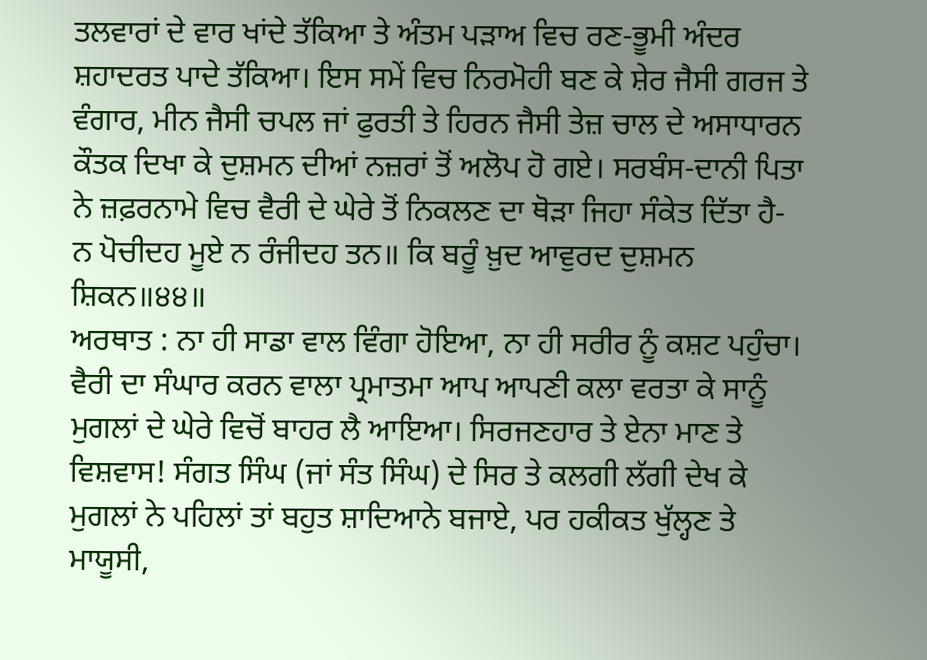ਤਲਵਾਰਾਂ ਦੇ ਵਾਰ ਖਾਂਦੇ ਤੱਕਿਆ ਤੇ ਅੰਤਮ ਪੜਾਅ ਵਿਚ ਰਣ-ਭੂਮੀ ਅੰਦਰ ਸ਼ਹਾਦਰਤ ਪਾਦੇ ਤੱਕਿਆ। ਇਸ ਸਮੇਂ ਵਿਚ ਨਿਰਮੋਹੀ ਬਣ ਕੇ ਸ਼ੇਰ ਜੈਸੀ ਗਰਜ ਤੇ ਵੰਗਾਰ, ਮੀਨ ਜੈਸੀ ਚਪਲ ਜਾਂ ਫੁਰਤੀ ਤੇ ਹਿਰਨ ਜੈਸੀ ਤੇਜ਼ ਚਾਲ ਦੇ ਅਸਾਧਾਰਨ ਕੌਤਕ ਦਿਖਾ ਕੇ ਦੁਸ਼ਮਨ ਦੀਆਂ ਨਜ਼ਰਾਂ ਤੋਂ ਅਲੋਪ ਹੋ ਗਏ। ਸਰਬੰਸ-ਦਾਨੀ ਪਿਤਾ ਨੇ ਜ਼ਫ਼ਰਨਾਮੇ ਵਿਚ ਵੈਰੀ ਦੇ ਘੇਰੇ ਤੋਂ ਨਿਕਲਣ ਦਾ ਥੋੜਾ ਜਿਹਾ ਸੰਕੇਤ ਦਿੱਤਾ ਹੈ-
ਨ ਪੋਚੀਦਹ ਮੂਏ ਨ ਰੰਜੀਦਹ ਤਨ॥ ਕਿ ਬਰੂੰ ਖ਼ੁਦ ਆਵੁਰਦ ਦੁਸ਼ਮਨ ਸ਼ਿਕਨ॥੪੪॥
ਅਰਥਾਤ : ਨਾ ਹੀ ਸਾਡਾ ਵਾਲ ਵਿੰਗਾ ਹੋਇਆ, ਨਾ ਹੀ ਸਰੀਰ ਨੂੰ ਕਸ਼ਟ ਪਹੁੰਚਾ। ਵੈਰੀ ਦਾ ਸੰਘਾਰ ਕਰਨ ਵਾਲਾ ਪ੍ਰਮਾਤਮਾ ਆਪ ਆਪਣੀ ਕਲਾ ਵਰਤਾ ਕੇ ਸਾਨੂੰ ਮੁਗਲਾਂ ਦੇ ਘੇਰੇ ਵਿਚੋਂ ਬਾਹਰ ਲੈ ਆਇਆ। ਸਿਰਜਣਹਾਰ ਤੇ ਏਨਾ ਮਾਣ ਤੇ ਵਿਸ਼ਵਾਸ! ਸੰਗਤ ਸਿੰਘ (ਜਾਂ ਸੰਤ ਸਿੰਘ) ਦੇ ਸਿਰ ਤੇ ਕਲਗੀ ਲੱਗੀ ਦੇਖ ਕੇ ਮੁਗਲਾਂ ਨੇ ਪਹਿਲਾਂ ਤਾਂ ਬਹੁਤ ਸ਼ਾਦਿਆਨੇ ਬਜਾਏ, ਪਰ ਹਕੀਕਤ ਖੁੱਲ੍ਹਣ ਤੇ ਮਾਯੂਸੀ,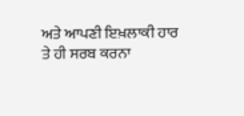ਅਤੇ ਆਪਣੀ ਇਖ਼ਲਾਕੀ ਹਾਰ ਤੇ ਹੀ ਸਰਬ ਕਰਨਾ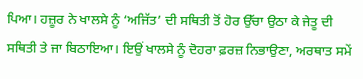ਪਿਆ। ਹਜ਼ੂਰ ਨੇ ਖਾਲਸੇ ਨੂੰ ‘ਅਜਿੱਤ’ ਦੀ ਸਥਿਤੀ ਤੋਂ ਹੋਰ ਉੱਚਾ ਉਠਾ ਕੇ ਜੇਤੂ ਦੀ ਸਥਿਤੀ ਤੇ ਜਾ ਬਿਠਾਇਆ। ਇਉਂ ਖਾਲਸੇ ਨੂੰ ਦੋਹਰਾ ਫ਼ਰਜ਼ ਨਿਭਾਉਣਾ, ਅਰਥਾਤ ਸਮੇਂ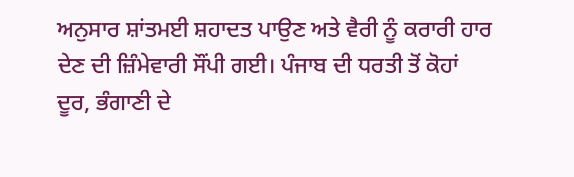ਅਨੁਸਾਰ ਸ਼ਾਂਤਮਈ ਸ਼ਹਾਦਤ ਪਾਉਣ ਅਤੇ ਵੈਰੀ ਨੂੰ ਕਰਾਰੀ ਹਾਰ ਦੇਣ ਦੀ ਜ਼ਿੰਮੇਵਾਰੀ ਸੌਂਪੀ ਗਈ। ਪੰਜਾਬ ਦੀ ਧਰਤੀ ਤੋਂ ਕੋਹਾਂ ਦੂਰ, ਭੰਗਾਣੀ ਦੇ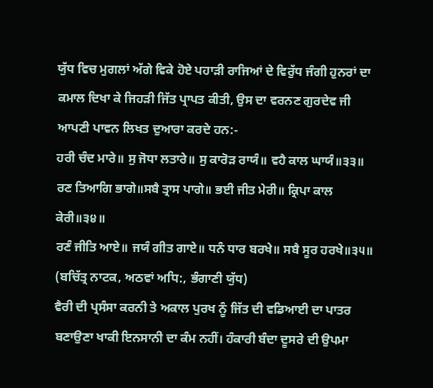ਯੁੱਧ ਵਿਚ ਮੁਗਲਾਂ ਅੱਗੇ ਵਿਕੇ ਹੋਏ ਪਹਾੜੀ ਰਾਜਿਆਂ ਦੇ ਵਿਰੁੱਧ ਜੰਗੀ ਹੁਨਰਾਂ ਦਾ ਕਮਾਲ ਦਿਖਾ ਕੇ ਜਿਹੜੀ ਜਿੱਤ ਪ੍ਰਾਪਤ ਕੀਤੀ, ਉਸ ਦਾ ਵਰਨਣ ਗੁਰਦੇਵ ਜੀ ਆਪਣੀ ਪਾਵਨ ਲਿਖਤ ਦੁਆਰਾ ਕਰਦੇ ਹਨ:-
ਹਰੀ ਚੰਦ ਮਾਰੇ॥ ਸੁ ਜੋਧਾ ਲਤਾਰੇ॥ ਸੁ ਕਾਰੋੜ ਰਾਯੰ॥ ਵਹੈ ਕਾਲ ਘਾਯੰ॥੩੩॥
ਰਣ ਤਿਆਗਿ ਭਾਗੇ॥ਸਬੈ ਤ੍ਰਾਸ ਪਾਗੇ॥ ਭਈ ਜੀਤ ਮੇਰੀ॥ ਕ੍ਰਿਪਾ ਕਾਲ ਕੇਰੀ॥੩੪॥
ਰਣੰ ਜੀਤਿ ਆਏ॥ ਜਯੰ ਗੀਤ ਗਾਏ॥ ਧਨੰ ਧਾਰ ਬਰਖੇ॥ ਸਬੈ ਸੂਰ ਹਰਖੇ॥੩੫॥ (ਬਚਿੱਤ੍ਰ ਨਾਟਕ, ਅਠਵਾਂ ਅਧਿ:, ਭੰਗਾਣੀ ਯੁੱਧ)
ਵੈਰੀ ਦੀ ਪ੍ਰਸੰਸਾ ਕਰਨੀ ਤੇ ਅਕਾਲ ਪੁਰਖ ਨੂੰ ਜਿੱਤ ਦੀ ਵਡਿਆਈ ਦਾ ਪਾਤਰ ਬਣਾਉਣਾ ਖਾਕੀ ਇਨਸਾਨੀ ਦਾ ਕੰਮ ਨਹੀਂ। ਹੰਕਾਰੀ ਬੰਦਾ ਦੂਸਰੇ ਦੀ ਉਪਮਾ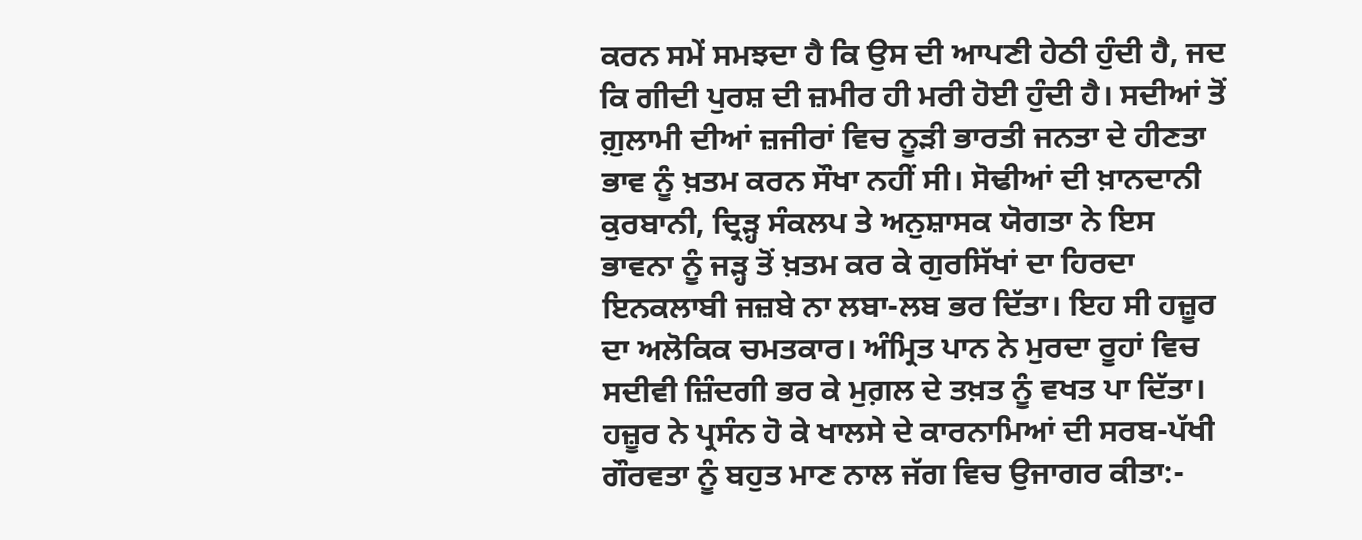ਕਰਨ ਸਮੇਂ ਸਮਝਦਾ ਹੈ ਕਿ ਉਸ ਦੀ ਆਪਣੀ ਹੇਠੀ ਹੁੰਦੀ ਹੈ, ਜਦ ਕਿ ਗੀਦੀ ਪੁਰਸ਼ ਦੀ ਜ਼ਮੀਰ ਹੀ ਮਰੀ ਹੋਈ ਹੁੰਦੀ ਹੈ। ਸਦੀਆਂ ਤੋਂ ਗ਼ੁਲਾਮੀ ਦੀਆਂ ਜ਼ਜੀਰਾਂ ਵਿਚ ਨੂੜੀ ਭਾਰਤੀ ਜਨਤਾ ਦੇ ਹੀਣਤਾ ਭਾਵ ਨੂੰ ਖ਼ਤਮ ਕਰਨ ਸੌਖਾ ਨਹੀਂ ਸੀ। ਸੋਢੀਆਂ ਦੀ ਖ਼ਾਨਦਾਨੀ ਕੁਰਬਾਨੀ, ਦ੍ਰਿੜ੍ਹ ਸੰਕਲਪ ਤੇ ਅਨੁਸ਼ਾਸਕ ਯੋਗਤਾ ਨੇ ਇਸ ਭਾਵਨਾ ਨੂੰ ਜੜ੍ਹ ਤੋਂ ਖ਼ਤਮ ਕਰ ਕੇ ਗੁਰਸਿੱਖਾਂ ਦਾ ਹਿਰਦਾ ਇਨਕਲਾਬੀ ਜਜ਼ਬੇ ਨਾ ਲਬਾ-ਲਬ ਭਰ ਦਿੱਤਾ। ਇਹ ਸੀ ਹਜ਼ੂਰ ਦਾ ਅਲੋਕਿਕ ਚਮਤਕਾਰ। ਅੰਮ੍ਰਿਤ ਪਾਨ ਨੇ ਮੁਰਦਾ ਰੂਹਾਂ ਵਿਚ ਸਦੀਵੀ ਜ਼ਿੰਦਗੀ ਭਰ ਕੇ ਮੁਗ਼ਲ ਦੇ ਤਖ਼ਤ ਨੂੰ ਵਖਤ ਪਾ ਦਿੱਤਾ। ਹਜ਼ੂਰ ਨੇ ਪ੍ਰਸੰਨ ਹੋ ਕੇ ਖਾਲਸੇ ਦੇ ਕਾਰਨਾਮਿਆਂ ਦੀ ਸਰਬ-ਪੱਖੀ ਗੌਰਵਤਾ ਨੂੰ ਬਹੁਤ ਮਾਣ ਨਾਲ ਜੱਗ ਵਿਚ ਉਜਾਗਰ ਕੀਤਾ:-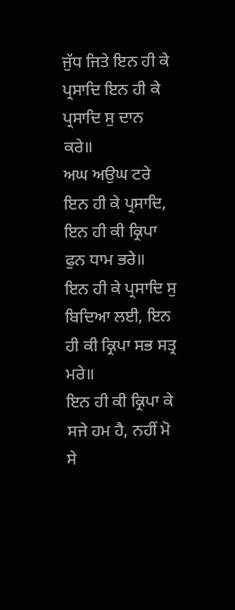ਜੁੱਧ ਜਿਤੇ ਇਨ ਹੀ ਕੇ ਪ੍ਰਸਾਦਿ ਇਨ ਹੀ ਕੇ ਪ੍ਰਸਾਦਿ ਸੁ ਦਾਨ ਕਰੇ॥
ਅਘ ਅਉਘ ਟਰੇ ਇਨ ਹੀ ਕੇ ਪ੍ਰਸਾਦਿ, ਇਨ ਹੀ ਕੀ ਕ੍ਰਿਪਾ ਫੁਨ ਧਾਮ ਭਰੇ॥
ਇਨ ਹੀ ਕੇ ਪ੍ਰਸਾਦਿ ਸੁ ਬਿਦਿਆ ਲਈ, ਇਨ ਹੀ ਕੀ ਕ੍ਰਿਪਾ ਸਭ ਸਤ੍ਰ ਮਰੇ॥
ਇਨ ਹੀ ਕੀ ਕ੍ਰਿਪਾ ਕੇ ਸਜੇ ਹਮ ਹੈ, ਨਹੀਂ ਮੋ ਸੇ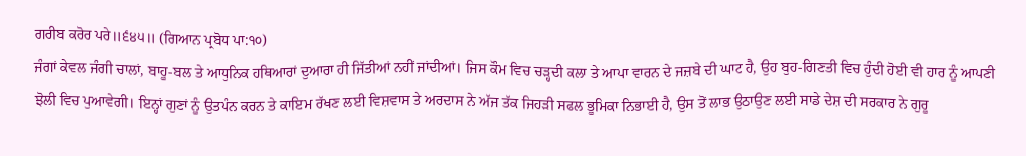ਗਰੀਬ ਕਰੋਰ ਪਰੇ॥੬੪੫॥ (ਗਿਆਨ ਪ੍ਰਬੋਧ ਪਾ:੧੦)
ਜੰਗਾਂ ਕੇਵਲ ਜੰਗੀ ਚਾਲਾਂ, ਬਾਹੂ-ਬਲ ਤੇ ਆਧੁਨਿਕ ਹਥਿਆਰਾਂ ਦੁਆਰਾ ਹੀ ਜਿੱਤੀਆਂ ਨਹੀਂ ਜਾਂਦੀਆਂ। ਜਿਸ ਕੌਮ ਵਿਚ ਚੜ੍ਹਦੀ ਕਲਾ ਤੇ ਆਪਾ ਵਾਰਨ ਦੇ ਜਜ਼ਬੇ ਦੀ ਘਾਟ ਹੈ, ਉਹ ਬੁਹ-ਗਿਣਤੀ ਵਿਚ ਹੁੰਦੀ ਹੋਈ ਵੀ ਹਾਰ ਨੂੰ ਆਪਣੀ ਝੋਲੀ ਵਿਚ ਪੁਆਵੇਗੀ। ਇਨ੍ਹਾਂ ਗੁਣਾਂ ਨੂੰ ਉਤਪੰਨ ਕਰਨ ਤੇ ਕਾਇਮ ਰੱਖਣ ਲਈ ਵਿਸ਼ਵਾਸ ਤੇ ਅਰਦਾਸ ਨੇ ਅੱਜ ਤੱਕ ਜਿਹੜੀ ਸਫਲ ਭੂਮਿਕਾ ਨਿਭਾਈ ਹੈ, ਉਸ ਤੋਂ ਲਾਭ ਉਠਾਉਣ ਲਈ ਸਾਡੇ ਦੇਸ਼ ਦੀ ਸਰਕਾਰ ਨੇ ਗੁਰੂ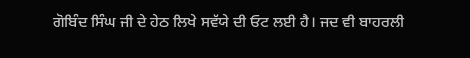ਗੋਬਿੰਦ ਸਿੰਘ ਜੀ ਦੇ ਹੇਠ ਲਿਖੇ ਸਵੱਯੇ ਦੀ ਓਟ ਲਈ ਹੈ। ਜਦ ਵੀ ਬਾਹਰਲੀ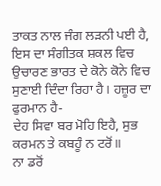ਤਾਕਤ ਨਾਲ ਜੰਗ ਲੜਨੀ ਪਈ ਹੈ, ਇਸ ਦਾ ਸੰਗੀਤਕ ਸ਼ਕਲ ਵਿਚ ਉਚਾਰਣ ਭਾਰਤ ਦੇ ਕੋਨੇ ਕੋਨੇ ਵਿਚ ਸੁਣਾਈ ਦਿੰਦਾ ਰਿਹਾ ਹੈ। ਹਜ਼ੂਰ ਦਾ ਫੁਰਮਾਨ ਹੈ-
ਦੇਹ ਸਿਵਾ ਬਰ ਮੋਹਿ ਇਹੈ, ਸੁਭ ਕਰਮਨ ਤੇ ਕਬਹੂੰ ਨ ਟਰੋਂ॥
ਨਾ ਡਰੋਂ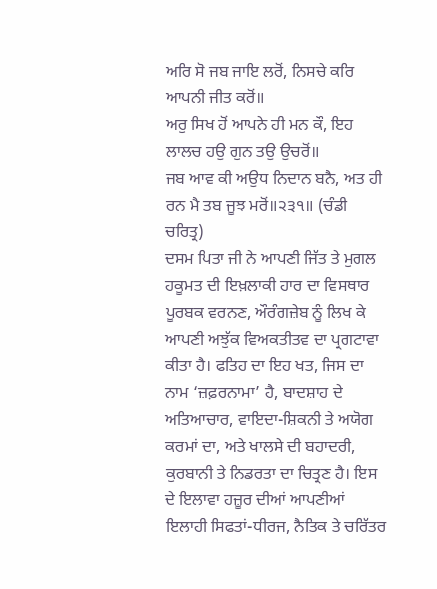ਅਰਿ ਸੋ ਜਬ ਜਾਇ ਲਰੋਂ, ਨਿਸਚੇ ਕਰਿ ਆਪਨੀ ਜੀਤ ਕਰੋਂ॥
ਅਰੁ ਸਿਖ ਹੋਂ ਆਪਨੇ ਹੀ ਮਨ ਕੌ, ਇਹ ਲਾਲਚ ਹਉ ਗੁਨ ਤਉ ਉਚਰੋਂ॥
ਜਬ ਆਵ ਕੀ ਅਉਧ ਨਿਦਾਨ ਬਨੈ, ਅਤ ਹੀ ਰਨ ਮੈ ਤਬ ਜੂਝ ਮਰੋਂ॥੨੩੧॥ (ਚੰਡੀ ਚਰਿਤ੍ਰ)
ਦਸਮ ਪਿਤਾ ਜੀ ਨੇ ਆਪਣੀ ਜਿੱਤ ਤੇ ਮੁਗਲ ਹਕੂਮਤ ਦੀ ਇਖ਼ਲਾਕੀ ਹਾਰ ਦਾ ਵਿਸਥਾਰ ਪੂਰਬਕ ਵਰਨਣ, ਔਰੰਗਜ਼ੇਬ ਨੂੰ ਲਿਖ ਕੇ ਆਪਣੀ ਅਝੁੱਕ ਵਿਅਕਤੀਤਵ ਦਾ ਪ੍ਰਗਟਾਵਾ ਕੀਤਾ ਹੈ। ਫਤਿਹ ਦਾ ਇਹ ਖਤ, ਜਿਸ ਦਾ ਨਾਮ ‘ਜ਼ਫ਼ਰਨਾਮਾ’ ਹੈ, ਬਾਦਸ਼ਾਹ ਦੇ ਅਤਿਆਚਾਰ, ਵਾਇਦਾ-ਸ਼ਿਕਨੀ ਤੇ ਅਯੋਗ ਕਰਮਾਂ ਦਾ, ਅਤੇ ਖਾਲਸੇ ਦੀ ਬਹਾਦਰੀ, ਕੁਰਬਾਨੀ ਤੇ ਨਿਡਰਤਾ ਦਾ ਚਿਤ੍ਰਣ ਹੈ। ਇਸ ਦੇ ਇਲਾਵਾ ਹਜ਼ੂਰ ਦੀਆਂ ਆਪਣੀਆਂ ਇਲਾਹੀ ਸਿਫਤਾਂ-ਧੀਰਜ, ਨੈਤਿਕ ਤੇ ਚਰਿੱਤਰ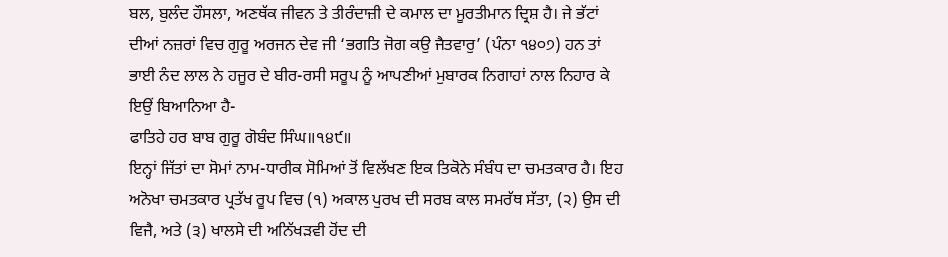ਬਲ, ਬੁਲੰਦ ਹੌਸਲਾ, ਅਣਥੱਕ ਜੀਵਨ ਤੇ ਤੀਰੰਦਾਜ਼ੀ ਦੇ ਕਮਾਲ ਦਾ ਮੂਰਤੀਮਾਨ ਦ੍ਰਿਸ਼ ਹੈ। ਜੇ ਭੱਟਾਂ ਦੀਆਂ ਨਜ਼ਰਾਂ ਵਿਚ ਗੁਰੂ ਅਰਜਨ ਦੇਵ ਜੀ ‘ਭਗਤਿ ਜੋਗ ਕਉ ਜੈਤਵਾਰੁ’ (ਪੰਨਾ ੧੪੦੭) ਹਨ ਤਾਂ ਭਾਈ ਨੰਦ ਲਾਲ ਨੇ ਹਜੂਰ ਦੇ ਬੀਰ-ਰਸੀ ਸਰੂਪ ਨੂੰ ਆਪਣੀਆਂ ਮੁਬਾਰਕ ਨਿਗਾਹਾਂ ਨਾਲ ਨਿਹਾਰ ਕੇ ਇਉਂ ਬਿਆਨਿਆ ਹੈ-
ਫਾਤਿਹੇ ਹਰ ਬਾਬ ਗੁਰੂ ਗੋਬੰਦ ਸਿੰਘ॥੧੪੯॥
ਇਨ੍ਹਾਂ ਜਿੱਤਾਂ ਦਾ ਸੋਮਾਂ ਨਾਮ-ਧਾਰੀਕ ਸੋਮਿਆਂ ਤੋਂ ਵਿਲੱਖਣ ਇਕ ਤਿਕੋਨੇ ਸੰਬੰਧ ਦਾ ਚਮਤਕਾਰ ਹੈ। ਇਹ ਅਨੋਖਾ ਚਮਤਕਾਰ ਪ੍ਰਤੱਖ ਰੂਪ ਵਿਚ (੧) ਅਕਾਲ ਪੁਰਖ ਦੀ ਸਰਬ ਕਾਲ ਸਮਰੱਥ ਸੱਤਾ, (੨) ਉਸ ਦੀ ਵਿਜੈ, ਅਤੇ (੩) ਖਾਲਸੇ ਦੀ ਅਨਿੱਖੜਵੀ ਹੋਂਦ ਦੀ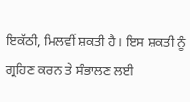ਇਕੱਠੀ, ਮਿਲਵੀਂ ਸ਼ਕਤੀ ਹੈ। ਇਸ ਸ਼ਕਤੀ ਨੂੰ ਗ੍ਰਹਿਣ ਕਰਨ ਤੇ ਸੰਭਾਲਣ ਲਈ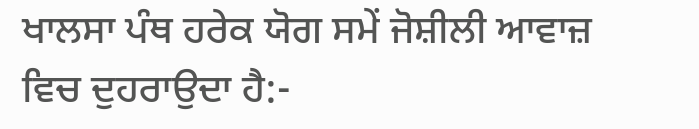ਖਾਲਸਾ ਪੰਥ ਹਰੇਕ ਯੋਗ ਸਮੇਂ ਜੋਸ਼ੀਲੀ ਆਵਾਜ਼ ਵਿਚ ਦੁਹਰਾਉਦਾ ਹੈ:-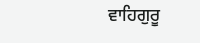ਵਾਹਿਗੁਰੂ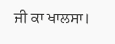ਜੀ ਕਾ ਖਾਲਸਾ।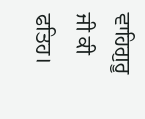ਵਾਹਿਗੁਰੂ ਜੀ ਕੀ ਫਤਿਹ।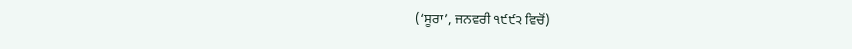(‘ਸੂਰਾ’, ਜਨਵਰੀ ੧੯੯੨ ਵਿਚੋਂ)